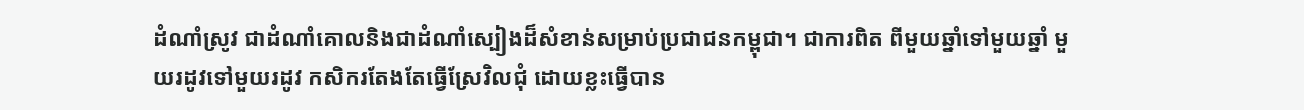ដំណាំស្រូវ ជាដំណាំគោលនិងជាដំណាំស្បៀងដ៏សំខាន់សម្រាប់ប្រជាជនកម្ពុជា។ ជាការពិត ពីមួយឆ្នាំទៅមួយឆ្នាំ មួយរដូវទៅមួយរដូវ កសិករតែងតែធ្វើស្រែវិលជុំ ដោយខ្លះធ្វើបាន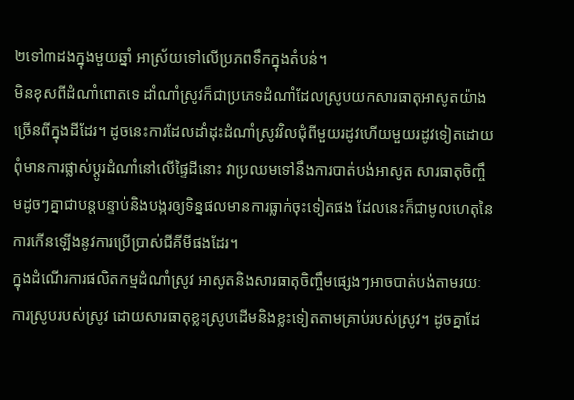២ទៅ៣ដងក្នុងមួយឆ្នាំ អាស្រ័យទៅលើប្រភពទឹកក្នុងតំបន់។
មិនខុសពីដំណាំពោតទេ ដាំណាំស្រូវក៏ជាប្រភេទដំណាំដែលស្រូបយកសារធាតុអាសូតយ៉ាងច្រើនពីក្នុងដីដែរ។ ដូចនេះការដែលដាំដុះដំណាំស្រូវវិលជុំពីមួយរដូវហើយមួយរដូវទៀតដោយពុំមានការផ្លាស់ប្ដូរដំណាំនៅលើផ្ទៃដីនោះ វាប្រឈមទៅនឹងការបាត់បង់អាសូត សារធាតុចិញ្ចឹមដូចៗគ្នាជាបន្តបន្ទាប់និងបង្ករឲ្យទិន្នផលមានការធ្លាក់ចុះទៀតផង ដែលនេះក៏ជាមូលហេតុនៃការកើនឡើងនូវការប្រើប្រាស់ជីគីមីផងដែរ។
ក្នុងដំណើរការផលិតកម្មដំណាំស្រូវ អាសូតនិងសារធាតុចិញ្ចឹមផ្សេងៗអាចបាត់បង់តាមរយៈការស្រូបរបស់ស្រូវ ដោយសារធាតុខ្លះស្រូបដើមនិងខ្លះទៀតតាមគ្រាប់របស់ស្រូវ។ ដូចគ្នាដែ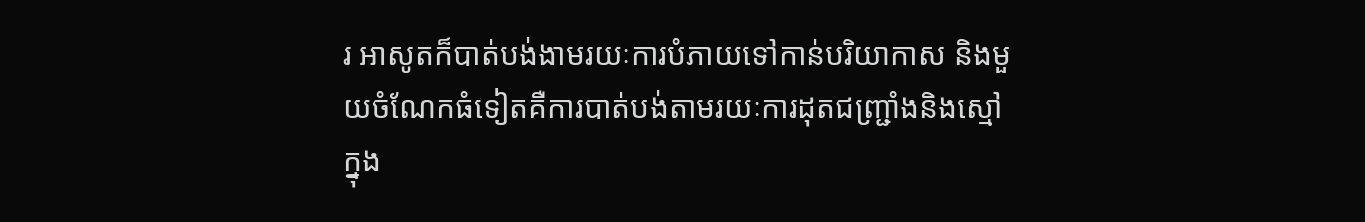រ អាសូតក៏បាត់បង់ងាមរយៈការបំភាយទៅកាន់បរិយាកាស និងមួយចំណែកធំទៀតគឺការបាត់បង់តាមរយៈការដុតជញ្ជ្រាំងនិងស្មៅក្នុង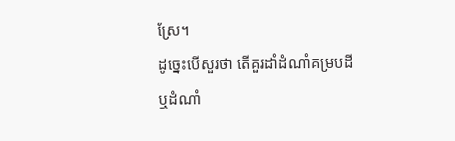ស្រែ។
ដូច្នេះបើសួរថា តើគួរដាំដំណាំគម្របដីឬដំណាំ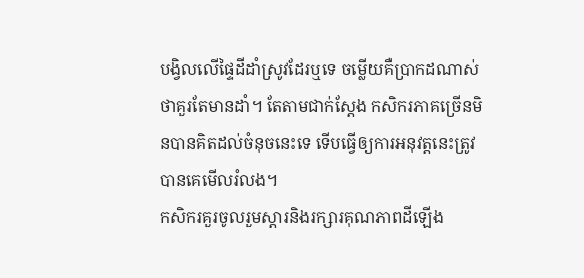បង្វិលលើផ្ទៃដីដាំស្រូវដែរឬទេ ចម្លើយគឺប្រាកដណាស់ថាគួរតែមានដាំ។ តែតាមជាក់ស្ដែង កសិករភាគច្រើនមិនបានគិតដល់ចំនុចនេះទេ ទើបធ្វើឲ្យការអនុវត្តនេះត្រូវបានគេមើលរំលង។
កសិករគួរចូលរួមស្ដារនិងរក្សារគុណភាពដីឡើង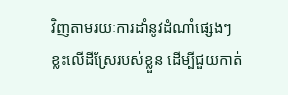វិញតាមរយៈការដាំនូវដំណាំផ្សេងៗខ្លះលើដីស្រែរបស់ខ្លួន ដើម្បីជួយកាត់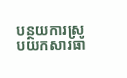បន្ថយការស្រូបយកសារធា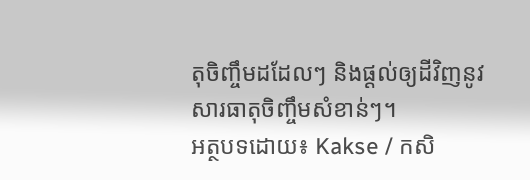តុចិញ្ចឹមដដែលៗ និងផ្ដល់ឲ្យដីវិញនូវសារធាតុចិញ្ចឹមសំខាន់ៗ។
អត្ថបទដោយ៖ Kakse / កសិ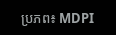ប្រភព៖ MDPI